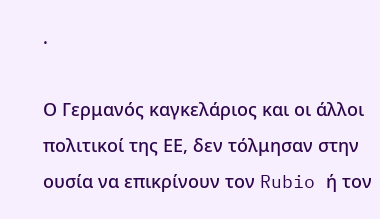.

Ο Γερμανός καγκελάριος και οι άλλοι πολιτικοί της ΕΕ, δεν τόλμησαν στην ουσία να επικρίνουν τον Rubio ή τον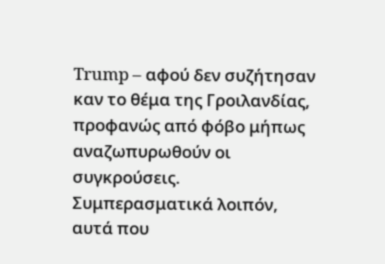Trump – αφού δεν συζήτησαν καν το θέμα της Γροιλανδίας, προφανώς από φόβο μήπως αναζωπυρωθούν οι συγκρούσεις. Συμπερασματικά λοιπόν, αυτά που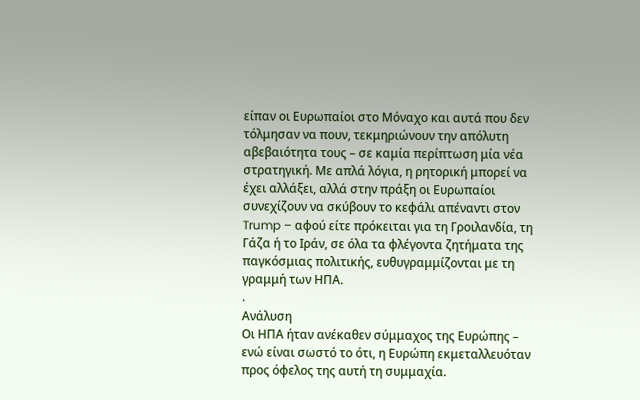είπαν οι Ευρωπαίοι στο Μόναχο και αυτά που δεν τόλμησαν να πουν, τεκμηριώνουν την απόλυτη αβεβαιότητα τους – σε καμία περίπτωση μία νέα στρατηγική. Με απλά λόγια, η ρητορική μπορεί να έχει αλλάξει, αλλά στην πράξη οι Ευρωπαίοι συνεχίζουν να σκύβουν το κεφάλι απέναντι στον Trump – αφού είτε πρόκειται για τη Γροιλανδία, τη Γάζα ή το Ιράν, σε όλα τα φλέγοντα ζητήματα της παγκόσμιας πολιτικής, ευθυγραμμίζονται με τη γραμμή των ΗΠΑ.
.
Ανάλυση
Οι ΗΠΑ ήταν ανέκαθεν σύμμαχος της Ευρώπης – ενώ είναι σωστό το ότι, η Ευρώπη εκμεταλλευόταν προς όφελος της αυτή τη συμμαχία.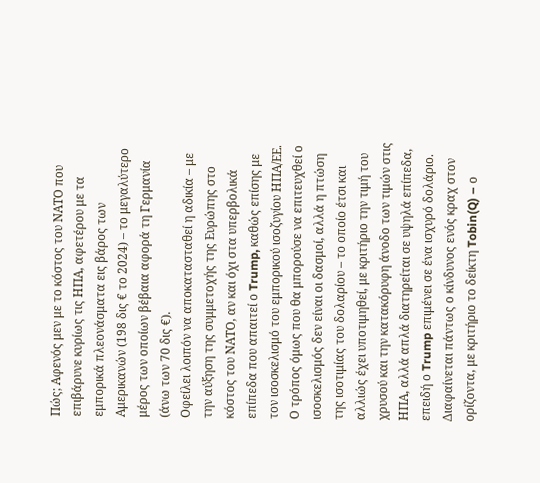Πώς; Αφενός μεν με το κόστος του ΝΑΤΟ που επιβάρυνε κυρίως τις ΗΠΑ, αφετέρου με τα εμπορικά πλεονάσματα εις βάρος των Αμερικανών (198 δις € το 2024) – το μεγαλύτερο μέρος των οποίων βέβαια αφορά τη Γερμανία (άνω των 70 δις €).
Οφείλει λοιπόν να αποκατασταθεί η αδικία – με την αύξηση της συμμετοχής της Ευρώπης στο κόστος του ΝΑΤΟ, αν και όχι στα υπερβολικά επίπεδα που απαιτεί ο Trump, καθώς επίσης με τον ισοσκελισμό του εμπορικού ισοζυγίου ΗΠΑ/ΕΕ.
Ο τρόπος όμως που θα μπορούσε να επιτευχθεί ο ισοσκελισμός δεν είναι οι δασμοί, αλλά η πτώση της ισοτιμίας του δολαρίου – το οποίο έτσι και αλλιώς έχει υποτιμηθεί, με κριτήριο την τιμή του χρυσού και την κατακόρυφη άνοδο των τιμών στις ΗΠΑ, αλλά απλά διατηρείται σε υψηλά επίπεδα, επειδή ο Trump επιμένει σε ένα ισχυρό δολάριο.
Διαφαίνεται πάντως ο κίνδυνος ενός κραχ στον ορίζοντα, με κριτήριο το δείκτη Tobin(Q) – ο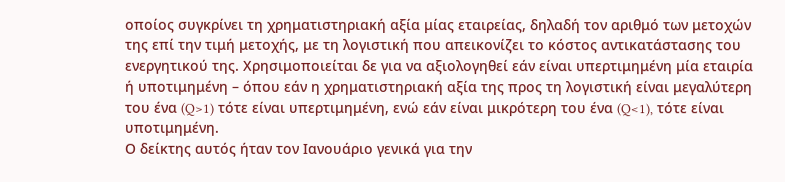οποίος συγκρίνει τη χρηματιστηριακή αξία μίας εταιρείας, δηλαδή τον αριθμό των μετοχών της επί την τιμή μετοχής, με τη λογιστική που απεικονίζει το κόστος αντικατάστασης του ενεργητικού της. Χρησιμοποιείται δε για να αξιολογηθεί εάν είναι υπερτιμημένη μία εταιρία ή υποτιμημένη – όπου εάν η χρηματιστηριακή αξία της προς τη λογιστική είναι μεγαλύτερη του ένα (Q>1) τότε είναι υπερτιμημένη, ενώ εάν είναι μικρότερη του ένα (Q<1), τότε είναι υποτιμημένη.
Ο δείκτης αυτός ήταν τον Ιανουάριο γενικά για την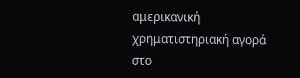αμερικανική χρηματιστηριακή αγορά στο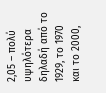2,05 – πολύ υψηλότερα δηλαδή από το 1929, το 1970 και το 2000,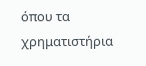όπου τα χρηματιστήρια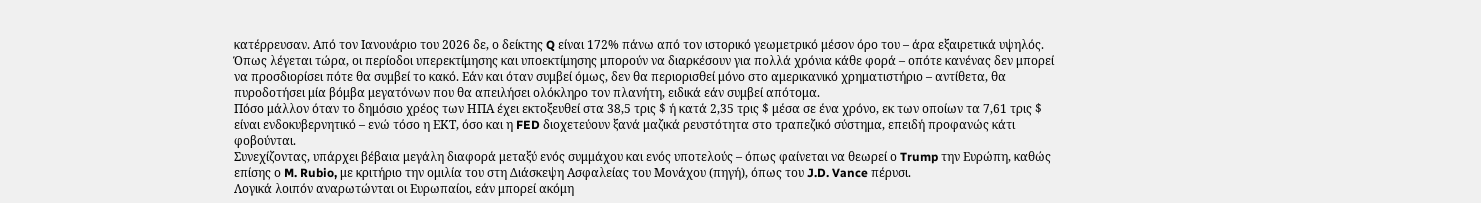κατέρρευσαν. Από τον Ιανουάριο του 2026 δε, ο δείκτης Q είναι 172% πάνω από τον ιστορικό γεωμετρικό μέσον όρο του – άρα εξαιρετικά υψηλός.
Όπως λέγεται τώρα, οι περίοδοι υπερεκτίμησης και υποεκτίμησης μπορούν να διαρκέσουν για πολλά χρόνια κάθε φορά – οπότε κανένας δεν μπορεί να προσδιορίσει πότε θα συμβεί το κακό. Εάν και όταν συμβεί όμως, δεν θα περιορισθεί μόνο στο αμερικανικό χρηματιστήριο – αντίθετα, θα πυροδοτήσει μία βόμβα μεγατόνων που θα απειλήσει ολόκληρο τον πλανήτη, ειδικά εάν συμβεί απότομα.
Πόσο μάλλον όταν το δημόσιο χρέος των ΗΠΑ έχει εκτοξευθεί στα 38,5 τρις $ ή κατά 2,35 τρις $ μέσα σε ένα χρόνο, εκ των οποίων τα 7,61 τρις $ είναι ενδοκυβερνητικό – ενώ τόσο η ΕΚΤ, όσο και η FED διοχετεύουν ξανά μαζικά ρευστότητα στο τραπεζικό σύστημα, επειδή προφανώς κάτι φοβούνται.
Συνεχίζοντας, υπάρχει βέβαια μεγάλη διαφορά μεταξύ ενός συμμάχου και ενός υποτελούς – όπως φαίνεται να θεωρεί ο Trump την Ευρώπη, καθώς επίσης ο M. Rubio, με κριτήριο την ομιλία του στη Διάσκεψη Ασφαλείας του Μονάχου (πηγή), όπως του J.D. Vance πέρυσι.
Λογικά λοιπόν αναρωτώνται οι Ευρωπαίοι, εάν μπορεί ακόμη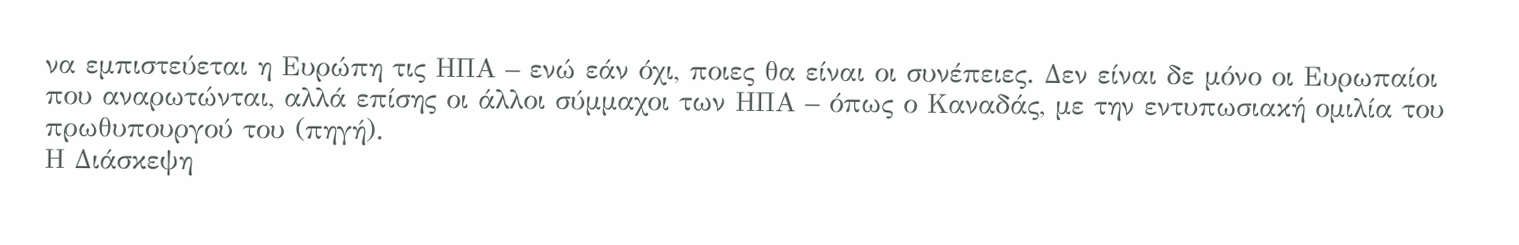να εμπιστεύεται η Ευρώπη τις ΗΠΑ – ενώ εάν όχι, ποιες θα είναι οι συνέπειες. Δεν είναι δε μόνο οι Ευρωπαίοι που αναρωτώνται, αλλά επίσης οι άλλοι σύμμαχοι των ΗΠΑ – όπως ο Καναδάς, με την εντυπωσιακή ομιλία του πρωθυπουργού του (πηγή).
Η Διάσκεψη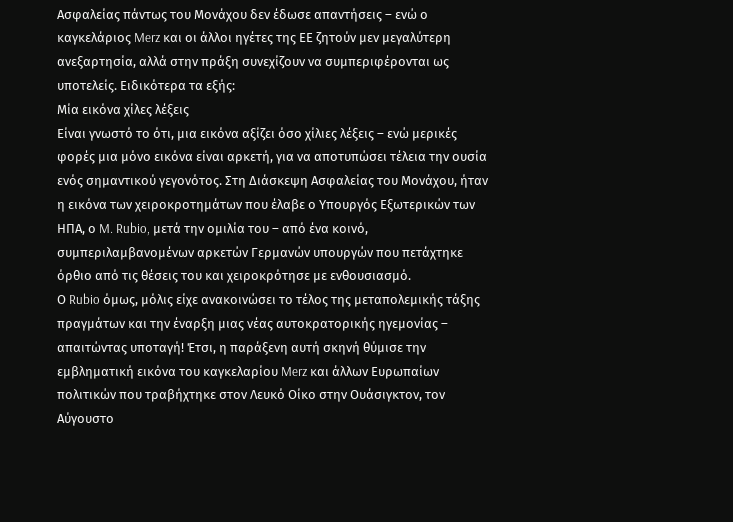Ασφαλείας πάντως του Μονάχου δεν έδωσε απαντήσεις – ενώ ο καγκελάριος Merz και οι άλλοι ηγέτες της ΕΕ ζητούν μεν μεγαλύτερη ανεξαρτησία, αλλά στην πράξη συνεχίζουν να συμπεριφέρονται ως υποτελείς. Ειδικότερα τα εξής:
Μία εικόνα χίλες λέξεις
Είναι γνωστό το ότι, μια εικόνα αξίζει όσο χίλιες λέξεις – ενώ μερικές φορές μια μόνο εικόνα είναι αρκετή, για να αποτυπώσει τέλεια την ουσία ενός σημαντικού γεγονότος. Στη Διάσκεψη Ασφαλείας του Μονάχου, ήταν η εικόνα των χειροκροτημάτων που έλαβε ο Υπουργός Εξωτερικών των ΗΠΑ, ο M. Rubio, μετά την ομιλία του – από ένα κοινό, συμπεριλαμβανομένων αρκετών Γερμανών υπουργών που πετάχτηκε όρθιο από τις θέσεις του και χειροκρότησε με ενθουσιασμό.
Ο Rubio όμως, μόλις είχε ανακοινώσει το τέλος της μεταπολεμικής τάξης πραγμάτων και την έναρξη μιας νέας αυτοκρατορικής ηγεμονίας – απαιτώντας υποταγή! Έτσι, η παράξενη αυτή σκηνή θύμισε την εμβληματική εικόνα του καγκελαρίου Merz και άλλων Ευρωπαίων πολιτικών που τραβήχτηκε στον Λευκό Οίκο στην Ουάσιγκτον, τον Αύγουστο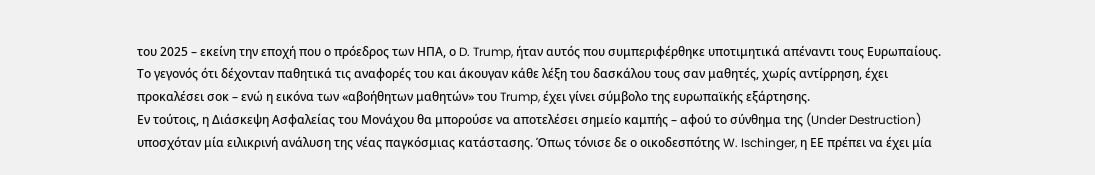του 2025 – εκείνη την εποχή που ο πρόεδρος των ΗΠΑ, ο D. Trump, ήταν αυτός που συμπεριφέρθηκε υποτιμητικά απέναντι τους Ευρωπαίους.
Το γεγονός ότι δέχονταν παθητικά τις αναφορές του και άκουγαν κάθε λέξη του δασκάλου τους σαν μαθητές, χωρίς αντίρρηση, έχει προκαλέσει σοκ – ενώ η εικόνα των «αβοήθητων μαθητών» του Trump, έχει γίνει σύμβολο της ευρωπαϊκής εξάρτησης.
Εν τούτοις, η Διάσκεψη Ασφαλείας του Μονάχου θα μπορούσε να αποτελέσει σημείο καμπής – αφού το σύνθημα της (Under Destruction) υποσχόταν μία ειλικρινή ανάλυση της νέας παγκόσμιας κατάστασης. Όπως τόνισε δε ο οικοδεσπότης W. Ischinger, η ΕΕ πρέπει να έχει μία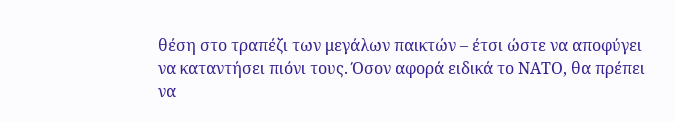θέση στο τραπέζι των μεγάλων παικτών – έτσι ώστε να αποφύγει να καταντήσει πιόνι τους. Όσον αφορά ειδικά το ΝΑΤΟ, θα πρέπει να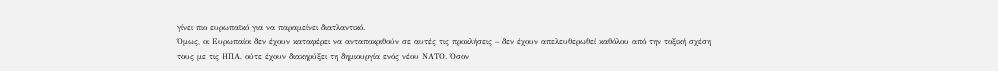γίνει πιο ευρωπαϊκό για να παραμείνει διατλαντικό.
Όμως, οι Ευρωπαίοι δεν έχουν καταφέρει να ανταποκριθούν σε αυτές τις προκλήσεις – δεν έχουν απελευθερωθεί καθόλου από την τοξική σχέση τους με τις ΗΠΑ, ούτε έχουν διακηρύξει τη δημιουργία ενός νέου ΝΑΤΟ. Όσον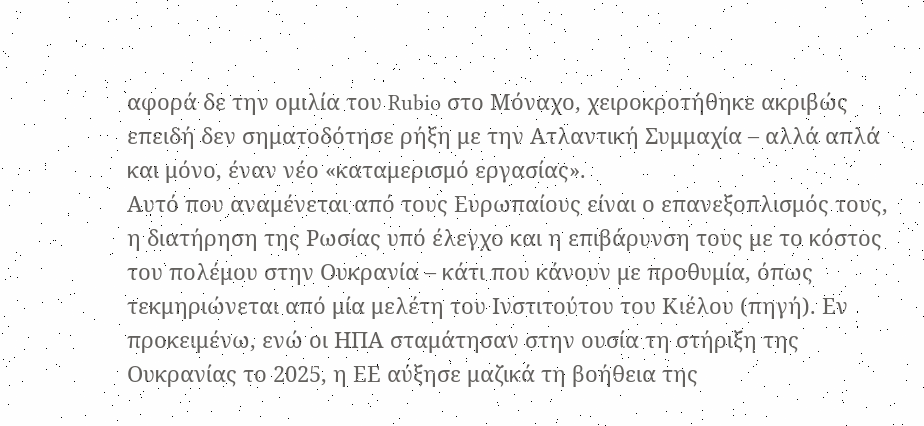αφορά δε την ομιλία του Rubio στο Μόναχο, χειροκροτήθηκε ακριβώς επειδή δεν σηματοδότησε ρήξη με την Ατλαντική Συμμαχία – αλλά απλά και μόνο, έναν νέο «καταμερισμό εργασίας».
Αυτό που αναμένεται από τους Ευρωπαίους είναι ο επανεξοπλισμός τους, η διατήρηση της Ρωσίας υπό έλεγχο και η επιβάρυνση τους με το κόστος του πολέμου στην Ουκρανία – κάτι που κάνουν με προθυμία, όπως τεκμηριώνεται από μία μελέτη του Ινστιτούτου του Κιέλου (πηγή). Εν προκειμένω, ενώ οι ΗΠΑ σταμάτησαν στην ουσία τη στήριξη της Ουκρανίας το 2025, η ΕΕ αύξησε μαζικά τη βοήθεια της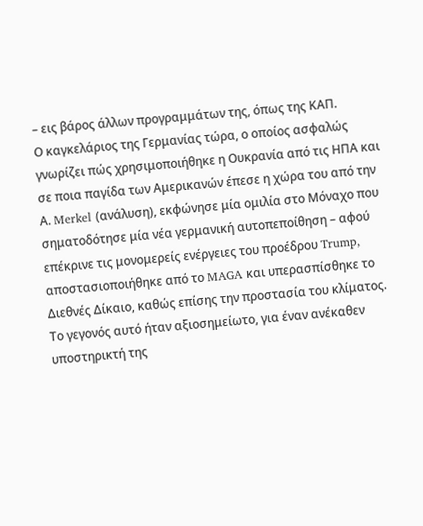– εις βάρος άλλων προγραμμάτων της, όπως της ΚΑΠ.
Ο καγκελάριος της Γερμανίας τώρα, ο οποίος ασφαλώς γνωρίζει πώς χρησιμοποιήθηκε η Ουκρανία από τις ΗΠΑ και σε ποια παγίδα των Αμερικανών έπεσε η χώρα του από την Α. Merkel (ανάλυση), εκφώνησε μία ομιλία στο Μόναχο που σηματοδότησε μία νέα γερμανική αυτοπεποίθηση – αφού επέκρινε τις μονομερείς ενέργειες του προέδρου Trump, αποστασιοποιήθηκε από το MAGA και υπερασπίσθηκε το Διεθνές Δίκαιο, καθώς επίσης την προστασία του κλίματος.
Το γεγονός αυτό ήταν αξιοσημείωτο, για έναν ανέκαθεν υποστηρικτή της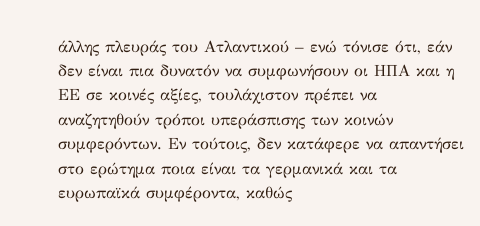άλλης πλευράς του Ατλαντικού – ενώ τόνισε ότι, εάν δεν είναι πια δυνατόν να συμφωνήσουν οι ΗΠΑ και η ΕΕ σε κοινές αξίες, τουλάχιστον πρέπει να αναζητηθούν τρόποι υπεράσπισης των κοινών συμφερόντων. Εν τούτοις, δεν κατάφερε να απαντήσει στο ερώτημα ποια είναι τα γερμανικά και τα ευρωπαϊκά συμφέροντα, καθώς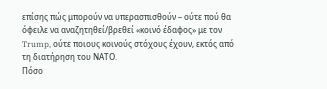επίσης πώς μπορούν να υπερασπισθούν – ούτε πού θα όφειλε να αναζητηθεί/βρεθεί «κοινό έδαφος» με τον Trump, ούτε ποιους κοινούς στόχους έχουν, εκτός από τη διατήρηση του ΝΑΤΟ.
Πόσο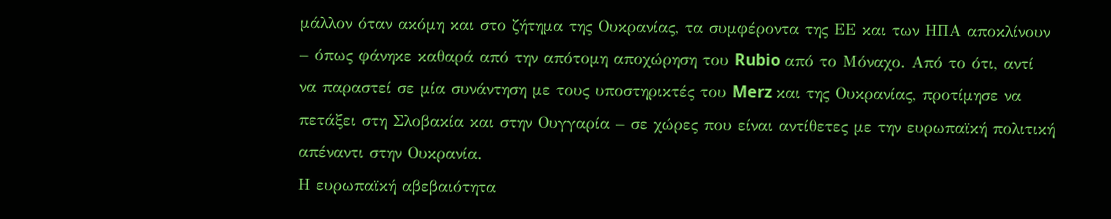μάλλον όταν ακόμη και στο ζήτημα της Ουκρανίας, τα συμφέροντα της ΕΕ και των ΗΠΑ αποκλίνουν – όπως φάνηκε καθαρά από την απότομη αποχώρηση του Rubio από το Μόναχο. Από το ότι, αντί να παραστεί σε μία συνάντηση με τους υποστηρικτές του Merz και της Ουκρανίας, προτίμησε να πετάξει στη Σλοβακία και στην Ουγγαρία – σε χώρες που είναι αντίθετες με την ευρωπαϊκή πολιτική απέναντι στην Ουκρανία.
Η ευρωπαϊκή αβεβαιότητα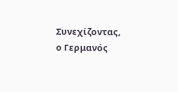Συνεχίζοντας, ο Γερμανός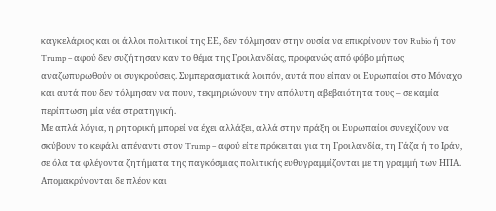καγκελάριος και οι άλλοι πολιτικοί της ΕΕ, δεν τόλμησαν στην ουσία να επικρίνουν τον Rubio ή τον Trump – αφού δεν συζήτησαν καν το θέμα της Γροιλανδίας, προφανώς από φόβο μήπως αναζωπυρωθούν οι συγκρούσεις. Συμπερασματικά λοιπόν, αυτά που είπαν οι Ευρωπαίοι στο Μόναχο και αυτά που δεν τόλμησαν να πουν, τεκμηριώνουν την απόλυτη αβεβαιότητα τους – σε καμία περίπτωση μία νέα στρατηγική.
Με απλά λόγια, η ρητορική μπορεί να έχει αλλάξει, αλλά στην πράξη οι Ευρωπαίοι συνεχίζουν να σκύβουν το κεφάλι απέναντι στον Trump – αφού είτε πρόκειται για τη Γροιλανδία, τη Γάζα ή το Ιράν, σε όλα τα φλέγοντα ζητήματα της παγκόσμιας πολιτικής ευθυγραμμίζονται με τη γραμμή των ΗΠΑ. Απομακρύνονται δε πλέον και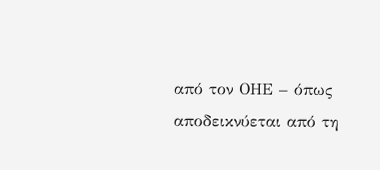από τον ΟΗΕ – όπως αποδεικνύεται από τη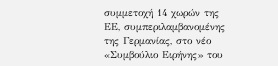συμμετοχή 14 χωρών της ΕΕ, συμπεριλαμβανομένης της Γερμανίας, στο νέο «Συμβούλιο Ειρήνης» του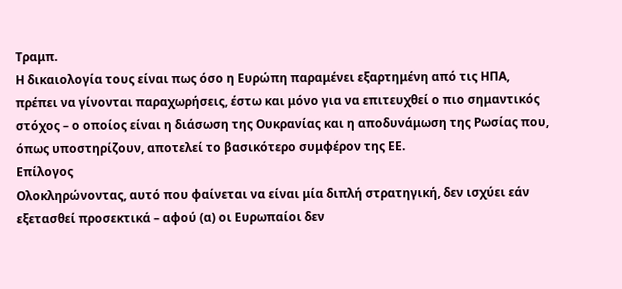Τραμπ.
Η δικαιολογία τους είναι πως όσο η Ευρώπη παραμένει εξαρτημένη από τις ΗΠΑ, πρέπει να γίνονται παραχωρήσεις, έστω και μόνο για να επιτευχθεί ο πιο σημαντικός στόχος – ο οποίος είναι η διάσωση της Ουκρανίας και η αποδυνάμωση της Ρωσίας που, όπως υποστηρίζουν, αποτελεί το βασικότερο συμφέρον της ΕΕ.
Επίλογος
Ολοκληρώνοντας, αυτό που φαίνεται να είναι μία διπλή στρατηγική, δεν ισχύει εάν εξετασθεί προσεκτικά – αφού (α) οι Ευρωπαίοι δεν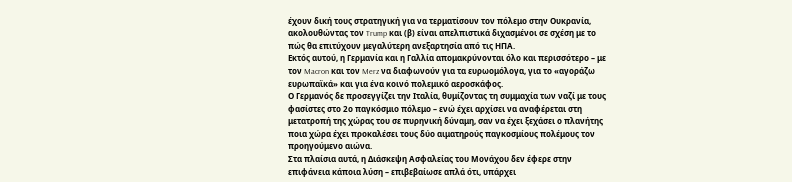έχουν δική τους στρατηγική για να τερματίσουν τον πόλεμο στην Ουκρανία, ακολουθώντας τον Trump και (β) είναι απελπιστικά διχασμένοι σε σχέση με το πώς θα επιτύχουν μεγαλύτερη ανεξαρτησία από τις ΗΠΑ.
Εκτός αυτού, η Γερμανία και η Γαλλία απομακρύνονται όλο και περισσότερο – με τον Macron και τον Merz να διαφωνούν για τα ευρωομόλογα, για το «αγοράζω ευρωπαϊκά» και για ένα κοινό πολεμικό αεροσκάφος.
Ο Γερμανός δε προσεγγίζει την Ιταλία, θυμίζοντας τη συμμαχία των ναζί με τους φασίστες στο 2ο παγκόσμιο πόλεμο – ενώ έχει αρχίσει να αναφέρεται στη μετατροπή της χώρας του σε πυρηνική δύναμη, σαν να έχει ξεχάσει ο πλανήτης ποια χώρα έχει προκαλέσει τους δύο αιματηρούς παγκοσμίους πολέμους τον προηγούμενο αιώνα.
Στα πλαίσια αυτά, η Διάσκεψη Ασφαλείας του Μονάχου δεν έφερε στην επιφάνεια κάποια λύση – επιβεβαίωσε απλά ότι, υπάρχει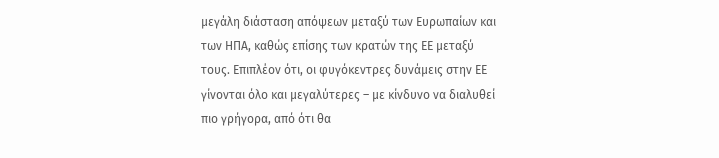μεγάλη διάσταση απόψεων μεταξύ των Ευρωπαίων και των ΗΠΑ, καθώς επίσης των κρατών της ΕΕ μεταξύ τους. Επιπλέον ότι, οι φυγόκεντρες δυνάμεις στην ΕΕ γίνονται όλο και μεγαλύτερες – με κίνδυνο να διαλυθεί πιο γρήγορα, από ότι θα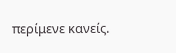περίμενε κανείς.